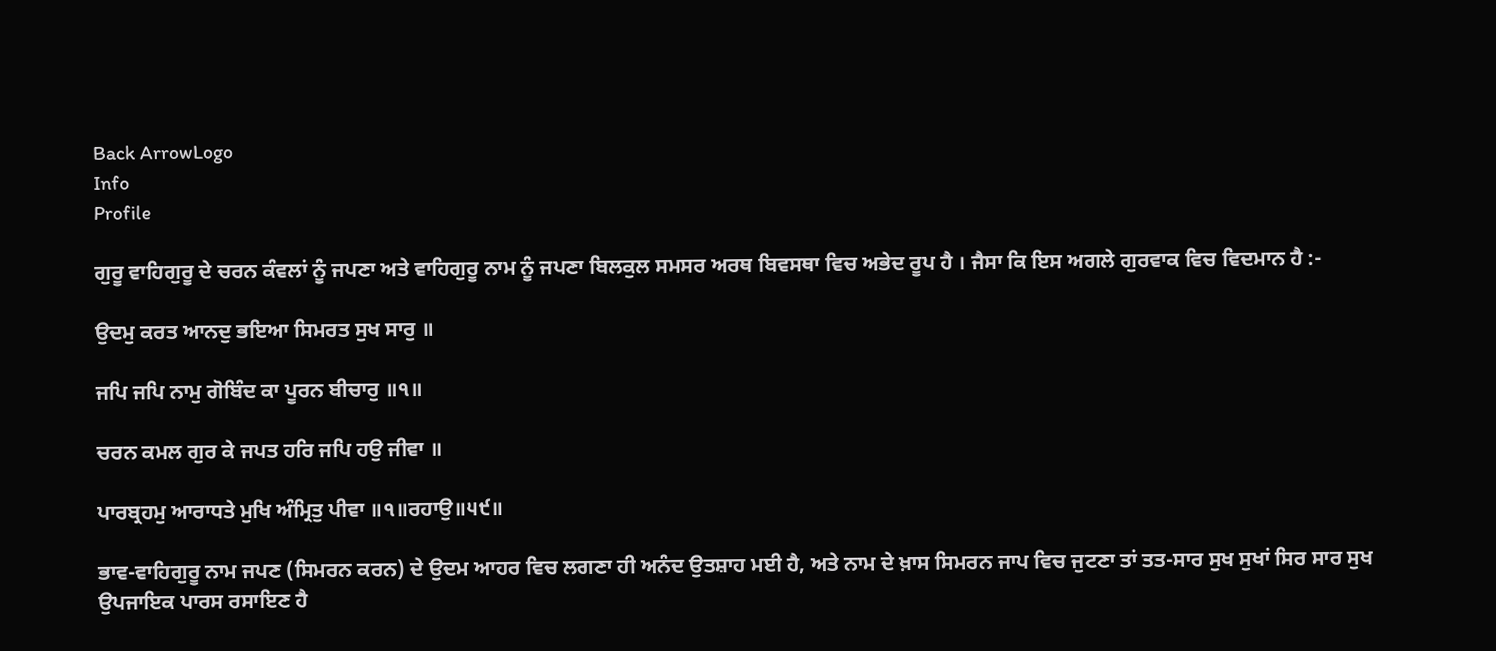Back ArrowLogo
Info
Profile

ਗੁਰੂ ਵਾਹਿਗੁਰੂ ਦੇ ਚਰਨ ਕੰਵਲਾਂ ਨੂੰ ਜਪਣਾ ਅਤੇ ਵਾਹਿਗੁਰੂ ਨਾਮ ਨੂੰ ਜਪਣਾ ਬਿਲਕੁਲ ਸਮਸਰ ਅਰਥ ਬਿਵਸਥਾ ਵਿਚ ਅਭੇਦ ਰੂਪ ਹੈ । ਜੈਸਾ ਕਿ ਇਸ ਅਗਲੇ ਗੁਰਵਾਕ ਵਿਚ ਵਿਦਮਾਨ ਹੈ :-

ਉਦਮੁ ਕਰਤ ਆਨਦੁ ਭਇਆ ਸਿਮਰਤ ਸੁਖ ਸਾਰੁ ॥

ਜਪਿ ਜਪਿ ਨਾਮੁ ਗੋਬਿੰਦ ਕਾ ਪੂਰਨ ਬੀਚਾਰੁ ॥੧॥

ਚਰਨ ਕਮਲ ਗੁਰ ਕੇ ਜਪਤ ਹਰਿ ਜਪਿ ਹਉ ਜੀਵਾ ॥

ਪਾਰਬ੍ਰਹਮੁ ਆਰਾਧਤੇ ਮੁਖਿ ਅੰਮ੍ਰਿਤੁ ਪੀਵਾ ॥੧॥ਰਹਾਉ॥੫੯॥

ਭਾਵ-ਵਾਹਿਗੁਰੂ ਨਾਮ ਜਪਣ (ਸਿਮਰਨ ਕਰਨ) ਦੇ ਉਦਮ ਆਹਰ ਵਿਚ ਲਗਣਾ ਹੀ ਅਨੰਦ ਉਤਸ਼ਾਹ ਮਈ ਹੈ, ਅਤੇ ਨਾਮ ਦੇ ਖ਼ਾਸ ਸਿਮਰਨ ਜਾਪ ਵਿਚ ਜੁਟਣਾ ਤਾਂ ਤਤ-ਸਾਰ ਸੁਖ ਸੁਖਾਂ ਸਿਰ ਸਾਰ ਸੁਖ ਉਪਜਾਇਕ ਪਾਰਸ ਰਸਾਇਣ ਹੈ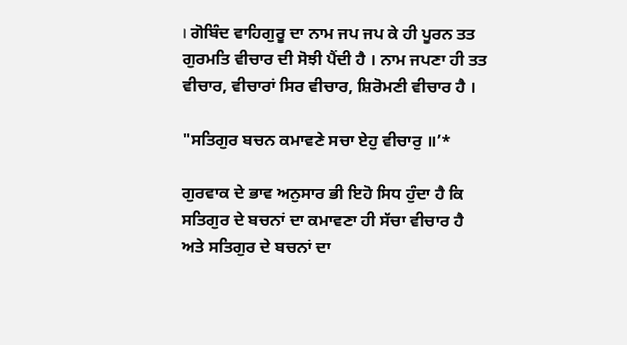। ਗੋਬਿੰਦ ਵਾਹਿਗੁਰੂ ਦਾ ਨਾਮ ਜਪ ਜਪ ਕੇ ਹੀ ਪੂਰਨ ਤਤ ਗੁਰਮਤਿ ਵੀਚਾਰ ਦੀ ਸੋਝੀ ਪੈਂਦੀ ਹੈ । ਨਾਮ ਜਪਣਾ ਹੀ ਤਤ ਵੀਚਾਰ, ਵੀਚਾਰਾਂ ਸਿਰ ਵੀਚਾਰ, ਸ਼ਿਰੋਮਣੀ ਵੀਚਾਰ ਹੈ ।

"ਸਤਿਗੁਰ ਬਚਨ ਕਮਾਵਣੇ ਸਚਾ ਏਹੁ ਵੀਚਾਰੁ ॥’*

ਗੁਰਵਾਕ ਦੇ ਭਾਵ ਅਨੁਸਾਰ ਭੀ ਇਹੋ ਸਿਧ ਹੁੰਦਾ ਹੈ ਕਿ ਸਤਿਗੁਰ ਦੇ ਬਚਨਾਂ ਦਾ ਕਮਾਵਣਾ ਹੀ ਸੱਚਾ ਵੀਚਾਰ ਹੈ ਅਤੇ ਸਤਿਗੁਰ ਦੇ ਬਚਨਾਂ ਦਾ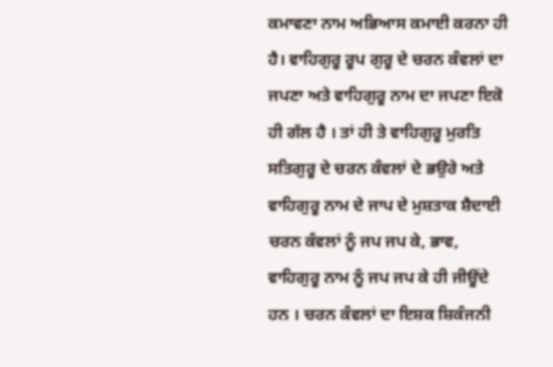ਕਮਾਵਣਾ ਨਾਮ ਅਭਿਆਸ ਕਮਾਈ ਕਰਨਾ ਹੀ ਹੈ। ਵਾਹਿਗੁਰੂ ਰੂਪ ਗੁਰੂ ਦੇ ਚਰਨ ਕੰਵਲਾਂ ਦਾ ਜਪਣਾ ਅਤੇ ਵਾਹਿਗੁਰੂ ਨਾਮ ਦਾ ਜਪਣਾ ਇਕੋ ਹੀ ਗੱਲ ਹੈ । ਤਾਂ ਹੀ ਤੇ ਵਾਹਿਗੁਰੂ ਮੁਰਤਿ ਸਤਿਗੁਰੂ ਦੇ ਚਰਨ ਕੰਵਲਾਂ ਦੇ ਭਉਰੇ ਅਤੇ ਵਾਹਿਗੁਰੂ ਨਾਮ ਦੇ ਜਾਪ ਦੇ ਮੁਸ਼ਤਾਕ ਸ਼ੈਦਾਈ ਚਰਨ ਕੰਵਲਾਂ ਨੂੰ ਜਪ ਜਪ ਕੇ, ਭਾਵ, ਵਾਹਿਗੁਰੂ ਨਾਮ ਨੂੰ ਜਪ ਜਪ ਕੇ ਹੀ ਜੀਊਂਦੇ ਹਨ । ਚਰਨ ਕੰਵਲਾਂ ਦਾ ਇਸ਼ਕ ਸ਼ਿਕੰਜਨੀ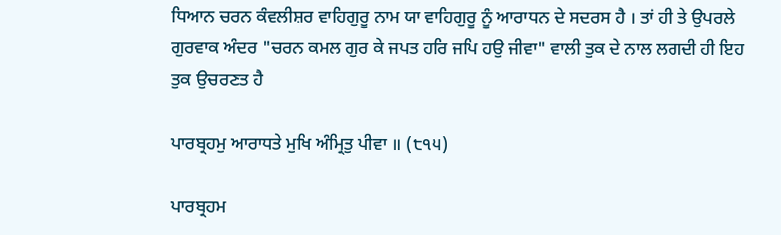ਧਿਆਨ ਚਰਨ ਕੰਵਲੀਸ਼ਰ ਵਾਹਿਗੁਰੂ ਨਾਮ ਯਾ ਵਾਹਿਗੁਰੂ ਨੂੰ ਆਰਾਧਨ ਦੇ ਸਦਰਸ ਹੈ । ਤਾਂ ਹੀ ਤੇ ਉਪਰਲੇ ਗੁਰਵਾਕ ਅੰਦਰ "ਚਰਨ ਕਮਲ ਗੁਰ ਕੇ ਜਪਤ ਹਰਿ ਜਪਿ ਹਉ ਜੀਵਾ" ਵਾਲੀ ਤੁਕ ਦੇ ਨਾਲ ਲਗਦੀ ਹੀ ਇਹ ਤੁਕ ਉਚਰਣਤ ਹੈ

ਪਾਰਬ੍ਰਹਮੁ ਆਰਾਧਤੇ ਮੁਖਿ ਅੰਮ੍ਰਿਤੁ ਪੀਵਾ ॥ (੮੧੫)

ਪਾਰਬ੍ਰਹਮ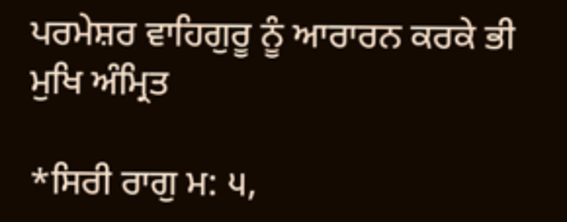ਪਰਮੇਸ਼ਰ ਵਾਹਿਗੁਰੂ ਨੂੰ ਆਰਾਰਨ ਕਰਕੇ ਭੀ ਮੁਖਿ ਅੰਮ੍ਰਿਤ

*ਸਿਰੀ ਰਾਗੁ ਮ: ੫,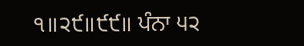੧॥੨੯॥੯੯॥ ਪੰਨਾ ੫੨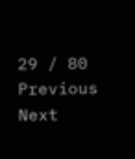29 / 80
Previous
Next